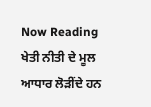Now Reading
ਖੇਤੀ ਨੀਤੀ ਦੇ ਮੂਲ ਆਧਾਰ ਲੋੜੀਂਦੇ ਹਨ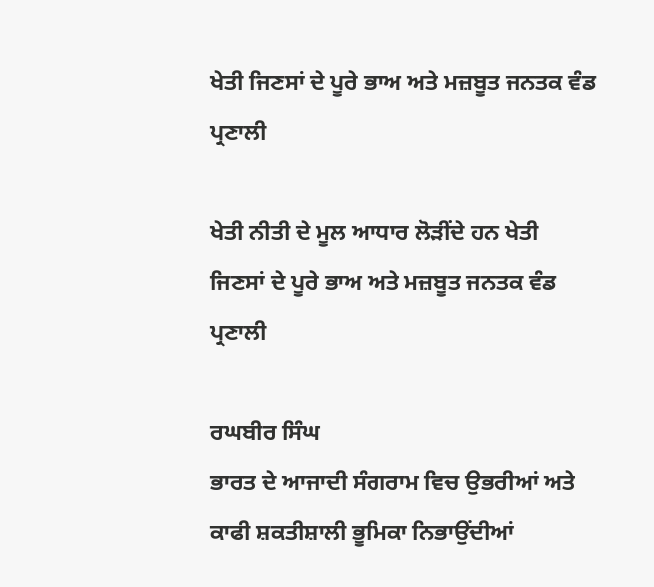ਖੇਤੀ ਜਿਣਸਾਂ ਦੇ ਪੂਰੇ ਭਾਅ ਅਤੇ ਮਜ਼ਬੂਤ ਜਨਤਕ ਵੰਡ ਪ੍ਰਣਾਲੀ

ਖੇਤੀ ਨੀਤੀ ਦੇ ਮੂਲ ਆਧਾਰ ਲੋੜੀਂਦੇ ਹਨ ਖੇਤੀ ਜਿਣਸਾਂ ਦੇ ਪੂਰੇ ਭਾਅ ਅਤੇ ਮਜ਼ਬੂਤ ਜਨਤਕ ਵੰਡ ਪ੍ਰਣਾਲੀ

ਰਘਬੀਰ ਸਿੰਘ
ਭਾਰਤ ਦੇ ਆਜਾਦੀ ਸੰਗਰਾਮ ਵਿਚ ਉਭਰੀਆਂ ਅਤੇ ਕਾਫੀ ਸ਼ਕਤੀਸ਼ਾਲੀ ਭੂਮਿਕਾ ਨਿਭਾਉਂਦੀਆਂ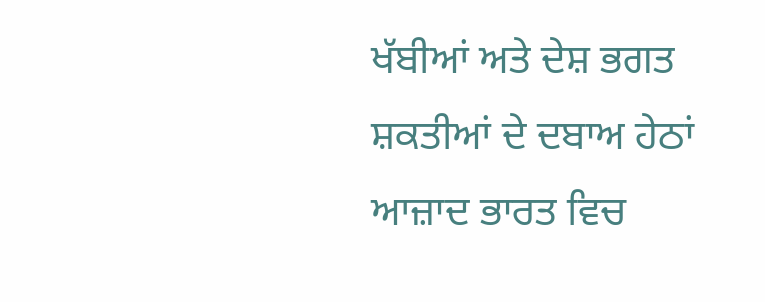ਖੱਬੀਆਂ ਅਤੇ ਦੇਸ਼ ਭਗਤ ਸ਼ਕਤੀਆਂ ਦੇ ਦਬਾਅ ਹੇਠਾਂ ਆਜ਼ਾਦ ਭਾਰਤ ਵਿਚ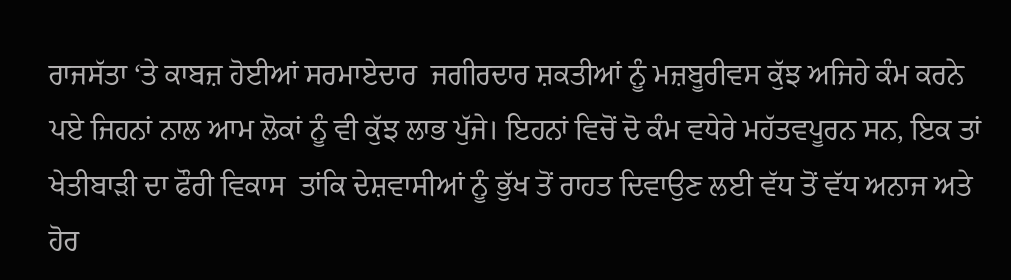ਰਾਜਸੱਤਾ ‘ਤੇ ਕਾਬਜ਼ ਹੋਈਆਂ ਸਰਮਾਏਦਾਰ  ਜਗੀਰਦਾਰ ਸ਼ਕਤੀਆਂ ਨੂੰ ਮਜ਼ਬੂਰੀਵਸ ਕੁੱਝ ਅਜਿਹੇ ਕੰਮ ਕਰਨੇ ਪਏ ਜਿਹਨਾਂ ਨਾਲ ਆਮ ਲੋਕਾਂ ਨੂੰ ਵੀ ਕੁੱਝ ਲਾਭ ਪੁੱਜੇ। ਇਹਨਾਂ ਵਿਚੋਂ ਦੋ ਕੰਮ ਵਧੇਰੇ ਮਹੱਤਵਪੂਰਨ ਸਨ, ਇਕ ਤਾਂ ਖੇਤੀਬਾੜੀ ਦਾ ਫੌਰੀ ਵਿਕਾਸ  ਤਾਂਕਿ ਦੇਸ਼ਵਾਸੀਆਂ ਨੂੰ ਭੁੱਖ ਤੋਂ ਰਾਹਤ ਦਿਵਾਉਣ ਲਈ ਵੱਧ ਤੋਂ ਵੱਧ ਅਨਾਜ ਅਤੇ ਹੋਰ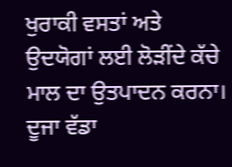ਖੁਰਾਕੀ ਵਸਤਾਂ ਅਤੇ ਉਦਯੋਗਾਂ ਲਈ ਲੋੜੀਂਦੇ ਕੱਚੇ ਮਾਲ ਦਾ ਉਤਪਾਦਨ ਕਰਨਾ। ਦੂਜਾ ਵੱਡਾ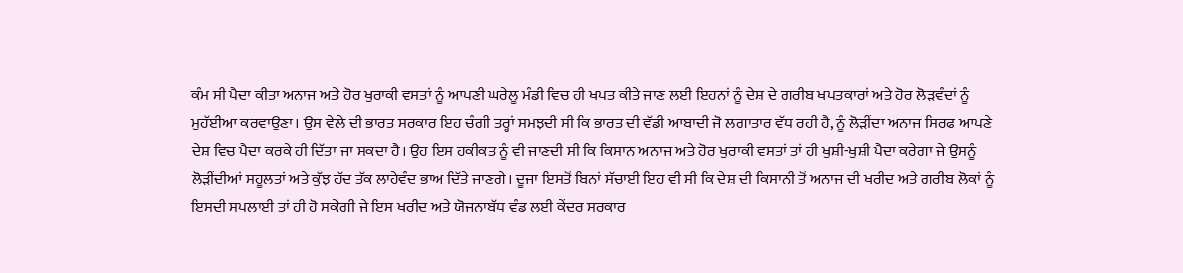ਕੰਮ ਸੀ ਪੈਦਾ ਕੀਤਾ ਅਨਾਜ ਅਤੇ ਹੋਰ ਖੁਰਾਕੀ ਵਸਤਾਂ ਨੂੰ ਆਪਣੀ ਘਰੇਲੂ ਮੰਡੀ ਵਿਚ ਹੀ ਖਪਤ ਕੀਤੇ ਜਾਣ ਲਈ ਇਹਨਾਂ ਨੂੰ ਦੇਸ਼ ਦੇ ਗਰੀਬ ਖਪਤਕਾਰਾਂ ਅਤੇ ਹੋਰ ਲੋੜਵੰਦਾਂ ਨੂੰ ਮੁਹੱਈਆ ਕਰਵਾਉਣਾ। ਉਸ ਵੇਲੇ ਦੀ ਭਾਰਤ ਸਰਕਾਰ ਇਹ ਚੰਗੀ ਤਰ੍ਹਾਂ ਸਮਝਦੀ ਸੀ ਕਿ ਭਾਰਤ ਦੀ ਵੱਡੀ ਆਬਾਦੀ ਜੋ ਲਗਾਤਾਰ ਵੱਧ ਰਹੀ ਹੈ, ਨੂੰ ਲੋੜੀਂਦਾ ਅਨਾਜ ਸਿਰਫ ਆਪਣੇ ਦੇਸ਼ ਵਿਚ ਪੈਦਾ ਕਰਕੇ ਹੀ ਦਿੱਤਾ ਜਾ ਸਕਦਾ ਹੈ। ਉਹ ਇਸ ਹਕੀਕਤ ਨੂੰ ਵੀ ਜਾਣਦੀ ਸੀ ਕਿ ਕਿਸਾਨ ਅਨਾਜ ਅਤੇ ਹੋਰ ਖੁਰਾਕੀ ਵਸਤਾਂ ਤਾਂ ਹੀ ਖੁਸ਼ੀ-ਖੁਸ਼ੀ ਪੈਦਾ ਕਰੇਗਾ ਜੇ ਉਸਨੂੰ ਲੋੜੀਂਦੀਆਂ ਸਹੂਲਤਾਂ ਅਤੇ ਕੁੱਝ ਹੱਦ ਤੱਕ ਲਾਹੇਵੰਦ ਭਾਅ ਦਿੱਤੇ ਜਾਣਗੇ। ਦੂਜਾ ਇਸਤੋਂ ਬਿਨਾਂ ਸੱਚਾਈ ਇਹ ਵੀ ਸੀ ਕਿ ਦੇਸ਼ ਦੀ ਕਿਸਾਨੀ ਤੋਂ ਅਨਾਜ ਦੀ ਖਰੀਦ ਅਤੇ ਗਰੀਬ ਲੋਕਾਂ ਨੂੰ ਇਸਦੀ ਸਪਲਾਈ ਤਾਂ ਹੀ ਹੋ ਸਕੇਗੀ ਜੇ ਇਸ ਖਰੀਦ ਅਤੇ ਯੋਜਨਾਬੱਧ ਵੰਡ ਲਈ ਕੇਂਦਰ ਸਰਕਾਰ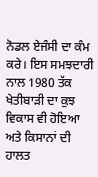ਨੋਡਲ ਏਜੰਸੀ ਦਾ ਕੰਮ ਕਰੇ। ਇਸ ਸਮਝਦਾਰੀ ਨਾਲ 1980 ਤੱਕ ਖੇਤੀਬਾੜੀ ਦਾ ਕੁਝ ਵਿਕਾਸ ਵੀ ਹੋਇਆ ਅਤੇ ਕਿਸਾਨਾਂ ਦੀ ਹਾਲਤ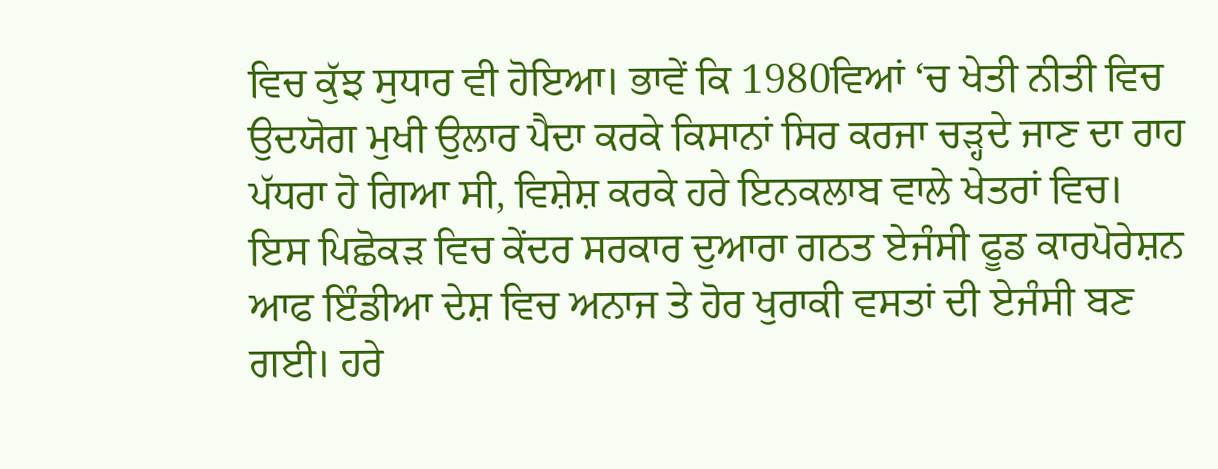ਵਿਚ ਕੁੱਝ ਸੁਧਾਰ ਵੀ ਹੋਇਆ। ਭਾਵੇਂ ਕਿ 1980ਵਿਆਂ ‘ਚ ਖੇਤੀ ਨੀਤੀ ਵਿਚ ਉਦਯੋਗ ਮੁਖੀ ਉਲਾਰ ਪੈਦਾ ਕਰਕੇ ਕਿਸਾਨਾਂ ਸਿਰ ਕਰਜਾ ਚੜ੍ਹਦੇ ਜਾਣ ਦਾ ਰਾਹ ਪੱਧਰਾ ਹੋ ਗਿਆ ਸੀ, ਵਿਸ਼ੇਸ਼ ਕਰਕੇ ਹਰੇ ਇਨਕਲਾਬ ਵਾਲੇ ਖੇਤਰਾਂ ਵਿਚ। ਇਸ ਪਿਛੋਕੜ ਵਿਚ ਕੇਂਦਰ ਸਰਕਾਰ ਦੁਆਰਾ ਗਠਤ ਏਜੰਸੀ ਫੂਡ ਕਾਰਪੋਰੇਸ਼ਨ ਆਫ ਇੰਡੀਆ ਦੇਸ਼ ਵਿਚ ਅਨਾਜ ਤੇ ਹੋਰ ਖੁਰਾਕੀ ਵਸਤਾਂ ਦੀ ਏਜੰਸੀ ਬਣ ਗਈ। ਹਰੇ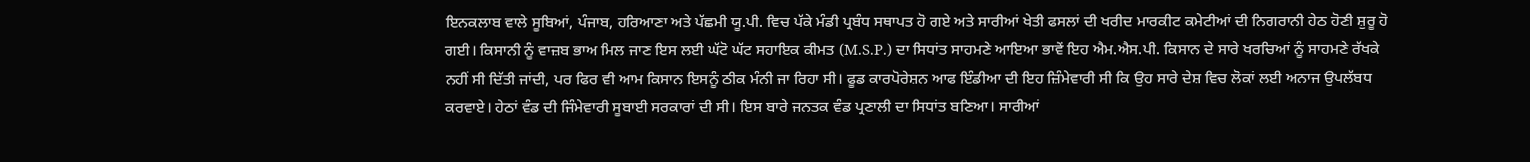ਇਨਕਲਾਬ ਵਾਲੇ ਸੂਬਿਆਂ, ਪੰਜਾਬ, ਹਰਿਆਣਾ ਅਤੇ ਪੱਛਮੀ ਯੂ.ਪੀ. ਵਿਚ ਪੱਕੇ ਮੰਡੀ ਪ੍ਰਬੰਧ ਸਥਾਪਤ ਹੋ ਗਏ ਅਤੇ ਸਾਰੀਆਂ ਖੇਤੀ ਫਸਲਾਂ ਦੀ ਖਰੀਦ ਮਾਰਕੀਟ ਕਮੇਟੀਆਂ ਦੀ ਨਿਗਰਾਨੀ ਹੇਠ ਹੋਣੀ ਸ਼ੁਰੂ ਹੋ ਗਈ। ਕਿਸਾਨੀ ਨੂੰ ਵਾਜ਼ਬ ਭਾਅ ਮਿਲ ਜਾਣ ਇਸ ਲਈ ਘੱਟੋ ਘੱਟ ਸਹਾਇਕ ਕੀਮਤ (M.S.P.) ਦਾ ਸਿਧਾਂਤ ਸਾਹਮਣੇ ਆਇਆ ਭਾਵੇਂ ਇਹ ਐਮ.ਐਸ.ਪੀ. ਕਿਸਾਨ ਦੇ ਸਾਰੇ ਖਰਚਿਆਂ ਨੂੰ ਸਾਹਮਣੇ ਰੱਖਕੇ ਨਹੀਂ ਸੀ ਦਿੱਤੀ ਜਾਂਦੀ, ਪਰ ਫਿਰ ਵੀ ਆਮ ਕਿਸਾਨ ਇਸਨੂੰ ਠੀਕ ਮੰਨੀ ਜਾ ਰਿਹਾ ਸੀ। ਫੂਡ ਕਾਰਪੋਰੇਸ਼ਨ ਆਫ ਇੰਡੀਆ ਦੀ ਇਹ ਜ਼ਿੰਮੇਵਾਰੀ ਸੀ ਕਿ ਉਹ ਸਾਰੇ ਦੇਸ਼ ਵਿਚ ਲੋਕਾਂ ਲਈ ਅਨਾਜ ਉਪਲੱਬਧ ਕਰਵਾਏ। ਹੇਠਾਂ ਵੰਡ ਦੀ ਜਿੰਮੇਵਾਰੀ ਸੂਬਾਈ ਸਰਕਾਰਾਂ ਦੀ ਸੀ। ਇਸ ਬਾਰੇ ਜਨਤਕ ਵੰਡ ਪ੍ਰਣਾਲੀ ਦਾ ਸਿਧਾਂਤ ਬਣਿਆ। ਸਾਰੀਆਂ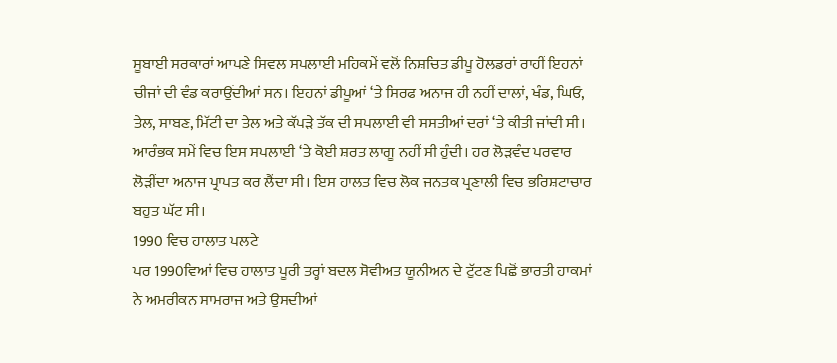ਸੂਬਾਈ ਸਰਕਾਰਾਂ ਆਪਣੇ ਸਿਵਲ ਸਪਲਾਈ ਮਹਿਕਮੇਂ ਵਲੋਂ ਨਿਸ਼ਚਿਤ ਡੀਪੂ ਹੋਲਡਰਾਂ ਰਾਹੀਂ ਇਹਨਾਂ ਚੀਜਾਂ ਦੀ ਵੰਡ ਕਰਾਉਂਦੀਆਂ ਸਨ। ਇਹਨਾਂ ਡੀਪੂਆਂ ‘ਤੇ ਸਿਰਫ ਅਨਾਜ ਹੀ ਨਹੀਂ ਦਾਲਾਂ, ਖੰਡ, ਘਿਓ, ਤੇਲ, ਸਾਬਣ, ਮਿੱਟੀ ਦਾ ਤੇਲ ਅਤੇ ਕੱਪੜੇ ਤੱਕ ਦੀ ਸਪਲਾਈ ਵੀ ਸਸਤੀਆਂ ਦਰਾਂ ‘ਤੇ ਕੀਤੀ ਜਾਂਦੀ ਸੀ। ਆਰੰਭਕ ਸਮੇਂ ਵਿਚ ਇਸ ਸਪਲਾਈ ‘ਤੇ ਕੋਈ ਸ਼ਰਤ ਲਾਗੂ ਨਹੀਂ ਸੀ ਹੁੰਦੀ। ਹਰ ਲੋੜਵੰਦ ਪਰਵਾਰ ਲੋੜੀਂਦਾ ਅਨਾਜ ਪ੍ਰਾਪਤ ਕਰ ਲੈਂਦਾ ਸੀ। ਇਸ ਹਾਲਤ ਵਿਚ ਲੋਕ ਜਨਤਕ ਪ੍ਰਣਾਲੀ ਵਿਚ ਭਰਿਸ਼ਟਾਚਾਰ ਬਹੁਤ ਘੱਟ ਸੀ।
1990 ਵਿਚ ਹਾਲਾਤ ਪਲਟੇ
ਪਰ 1990ਵਿਆਂ ਵਿਚ ਹਾਲਾਤ ਪੂਰੀ ਤਰ੍ਹਾਂ ਬਦਲ ਸੋਵੀਅਤ ਯੂਨੀਅਨ ਦੇ ਟੁੱਟਣ ਪਿਛੋਂ ਭਾਰਤੀ ਹਾਕਮਾਂ ਨੇ ਅਮਰੀਕਨ ਸਾਮਰਾਜ ਅਤੇ ਉਸਦੀਆਂ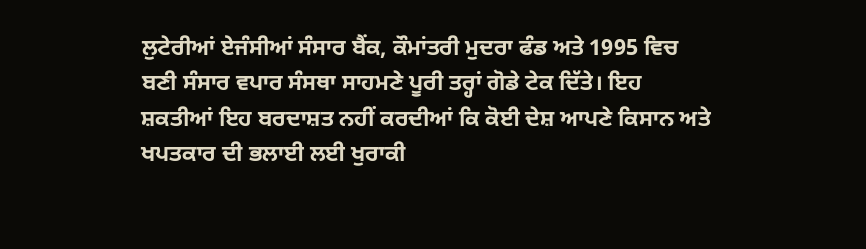ਲੁਟੇਰੀਆਂ ਏਜੰਸੀਆਂ ਸੰਸਾਰ ਬੈਂਕ, ਕੌਮਾਂਤਰੀ ਮੁਦਰਾ ਫੰਡ ਅਤੇ 1995 ਵਿਚ ਬਣੀ ਸੰਸਾਰ ਵਪਾਰ ਸੰਸਥਾ ਸਾਹਮਣੇ ਪੂਰੀ ਤਰ੍ਹਾਂ ਗੋਡੇ ਟੇਕ ਦਿੱਤੇ। ਇਹ ਸ਼ਕਤੀਆਂ ਇਹ ਬਰਦਾਸ਼ਤ ਨਹੀਂ ਕਰਦੀਆਂ ਕਿ ਕੋਈ ਦੇਸ਼ ਆਪਣੇ ਕਿਸਾਨ ਅਤੇ ਖਪਤਕਾਰ ਦੀ ਭਲਾਈ ਲਈ ਖੁਰਾਕੀ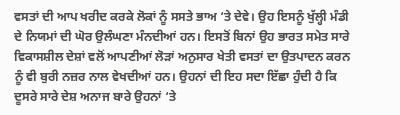ਵਸਤਾਂ ਦੀ ਆਪ ਖਰੀਦ ਕਰਕੇ ਲੋਕਾਂ ਨੂੰ ਸਸਤੇ ਭਾਅ ‘ਤੇ ਦੇਵੇ। ਉਹ ਇਸਨੂੰ ਖੁੱਲ੍ਹੀ ਮੰਡੀ ਦੇ ਨਿਯਮਾਂ ਦੀ ਘੋਰ ਉਲੰਘਣਾ ਮੰਨਦੀਆਂ ਹਨ। ਇਸਤੋਂ ਬਿਨਾਂ ਉਹ ਭਾਰਤ ਸਮੇਤ ਸਾਰੇ ਵਿਕਾਸਸ਼ੀਲ ਦੇਸ਼ਾਂ ਵਲੋਂ ਆਪਣੀਆਂ ਲੋੜਾਂ ਅਨੁਸਾਰ ਖੇਤੀ ਵਸਤਾਂ ਦਾ ਉਤਪਾਦਨ ਕਰਨ ਨੂੰ ਵੀ ਬੁਰੀ ਨਜ਼ਰ ਨਾਲ ਵੇਖਦੀਆਂ ਹਨ। ਉਹਨਾਂ ਦੀ ਇਹ ਸਦਾ ਇੱਛਾ ਹੁੰਦੀ ਹੈ ਕਿ ਦੂਸਰੇ ਸਾਰੇ ਦੇਸ਼ ਅਨਾਜ ਬਾਰੇ ਉਹਨਾਂ ‘ਤੇ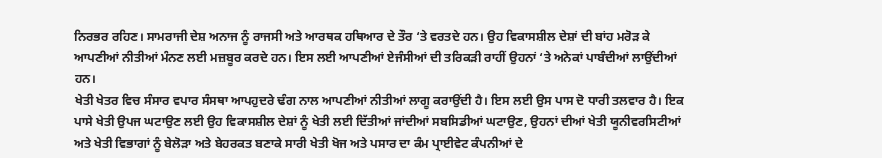ਨਿਰਭਰ ਰਹਿਣ। ਸਾਮਰਾਜੀ ਦੇਸ਼ ਅਨਾਜ ਨੂੰ ਰਾਜਸੀ ਅਤੇ ਆਰਥਕ ਹਥਿਆਰ ਦੇ ਤੌਰ ‘ਤੇ ਵਰਤਦੇ ਹਨ। ਉਹ ਵਿਕਾਸਸ਼ੀਲ ਦੇਸ਼ਾਂ ਦੀ ਬਾਂਹ ਮਰੋੜ ਕੇ ਆਪਣੀਆਂ ਨੀਤੀਆਂ ਮੰਨਣ ਲਈ ਮਜ਼ਬੂਰ ਕਰਦੇ ਹਨ। ਇਸ ਲਈ ਆਪਣੀਆਂ ਏਜੰਸੀਆਂ ਦੀ ਤਰਿਕੜੀ ਰਾਹੀਂ ਉਹਨਾਂ ‘ਤੇ ਅਨੇਕਾਂ ਪਾਬੰਦੀਆਂ ਲਾਉਂਦੀਆਂ ਹਨ।
ਖੇਤੀ ਖੇਤਰ ਵਿਚ ਸੰਸਾਰ ਵਪਾਰ ਸੰਸਥਾ ਆਪਹੁਦਰੇ ਢੰਗ ਨਾਲ ਆਪਣੀਆਂ ਨੀਤੀਆਂ ਲਾਗੂ ਕਰਾਉਂਦੀ ਹੈ। ਇਸ ਲਈ ਉਸ ਪਾਸ ਦੋ ਧਾਰੀ ਤਲਵਾਰ ਹੈ। ਇਕ ਪਾਸੇ ਖੇਤੀ ਉਪਜ ਘਟਾਉਣ ਲਈ ਉਹ ਵਿਕਾਸਸ਼ੀਲ ਦੇਸ਼ਾਂ ਨੂੰ ਖੇਤੀ ਲਈ ਦਿੱਤੀਆਂ ਜਾਂਦੀਆਂ ਸਬਸਿਡੀਆਂ ਘਟਾਉਣ, ਉਹਨਾਂ ਦੀਆਂ ਖੇਤੀ ਯੂਨੀਵਰਸਿਟੀਆਂ ਅਤੇ ਖੇਤੀ ਵਿਭਾਗਾਂ ਨੂੰ ਬੇਲੋੜਾ ਅਤੇ ਬੇਹਰਕਤ ਬਣਾਕੇ ਸਾਰੀ ਖੇਤੀ ਖੋਜ ਅਤੇ ਪਸਾਰ ਦਾ ਕੰਮ ਪ੍ਰਾਈਵੇਟ ਕੰਪਨੀਆਂ ਦੇ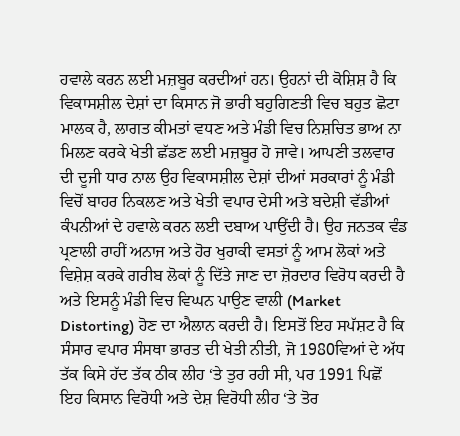ਹਵਾਲੇ ਕਰਨ ਲਈ ਮਜ਼ਬੂਰ ਕਰਦੀਆਂ ਹਨ। ਉਹਨਾਂ ਦੀ ਕੋਸ਼ਿਸ਼ ਹੈ ਕਿ ਵਿਕਾਸਸ਼ੀਲ ਦੇਸ਼ਾਂ ਦਾ ਕਿਸਾਨ ਜੋ ਭਾਰੀ ਬਹੁਗਿਣਤੀ ਵਿਚ ਬਹੁਤ ਛੋਟਾ ਮਾਲਕ ਹੈ, ਲਾਗਤ ਕੀਮਤਾਂ ਵਧਣ ਅਤੇ ਮੰਡੀ ਵਿਚ ਨਿਸ਼ਚਿਤ ਭਾਅ ਨਾ ਮਿਲਣ ਕਰਕੇ ਖੇਤੀ ਛੱਡਣ ਲਈ ਮਜ਼ਬੂਰ ਹੋ ਜਾਵੇ। ਆਪਣੀ ਤਲਵਾਰ ਦੀ ਦੂਜੀ ਧਾਰ ਨਾਲ ਉਹ ਵਿਕਾਸਸ਼ੀਲ ਦੇਸ਼ਾਂ ਦੀਆਂ ਸਰਕਾਰਾਂ ਨੂੰ ਮੰਡੀ ਵਿਚੋਂ ਬਾਹਰ ਨਿਕਲਣ ਅਤੇ ਖੇਤੀ ਵਪਾਰ ਦੇਸੀ ਅਤੇ ਬਦੇਸ਼ੀ ਵੱਡੀਆਂ ਕੰਪਨੀਆਂ ਦੇ ਹਵਾਲੇ ਕਰਨ ਲਈ ਦਬਾਅ ਪਾਉਂਦੀ ਹੈ। ਉਹ ਜਨਤਕ ਵੰਡ ਪ੍ਰਣਾਲੀ ਰਾਹੀਂ ਅਨਾਜ ਅਤੇ ਹੋਰ ਖੁਰਾਕੀ ਵਸਤਾਂ ਨੂੰ ਆਮ ਲੋਕਾਂ ਅਤੇ ਵਿਸ਼ੇਸ਼ ਕਰਕੇ ਗਰੀਬ ਲੋਕਾਂ ਨੂੰ ਦਿੱਤੇ ਜਾਣ ਦਾ ਜ਼ੋਰਦਾਰ ਵਿਰੋਧ ਕਰਦੀ ਹੈ ਅਤੇ ਇਸਨੂੰ ਮੰਡੀ ਵਿਚ ਵਿਘਨ ਪਾਉਣ ਵਾਲੀ (Market Distorting) ਹੋਣ ਦਾ ਐਲਾਨ ਕਰਦੀ ਹੈ। ਇਸਤੋਂ ਇਹ ਸਪੱਸ਼ਟ ਹੈ ਕਿ ਸੰਸਾਰ ਵਪਾਰ ਸੰਸਥਾ ਭਾਰਤ ਦੀ ਖੇਤੀ ਨੀਤੀ, ਜੋ 1980ਵਿਆਂ ਦੇ ਅੱਧ ਤੱਕ ਕਿਸੇ ਹੱਦ ਤੱਕ ਠੀਕ ਲੀਹ ‘ਤੇ ਤੁਰ ਰਹੀ ਸੀ, ਪਰ 1991 ਪਿਛੋਂ ਇਹ ਕਿਸਾਨ ਵਿਰੋਧੀ ਅਤੇ ਦੇਸ਼ ਵਿਰੋਧੀ ਲੀਹ ‘ਤੇ ਤੋਰ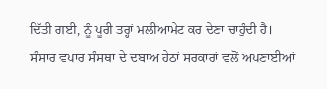ਦਿੱਤੀ ਗਈ, ਨੂੰ ਪੂਰੀ ਤਰ੍ਹਾਂ ਮਲੀਆਮੇਟ ਕਰ ਦੇਣਾ ਚਾਹੁੰਦੀ ਹੈ। ਸੰਸਾਰ ਵਪਾਰ ਸੰਸਥਾ ਦੇ ਦਬਾਅ ਹੇਠਾਂ ਸਰਕਾਰਾਂ ਵਲੋਂ ਅਪਣਾਈਆਂ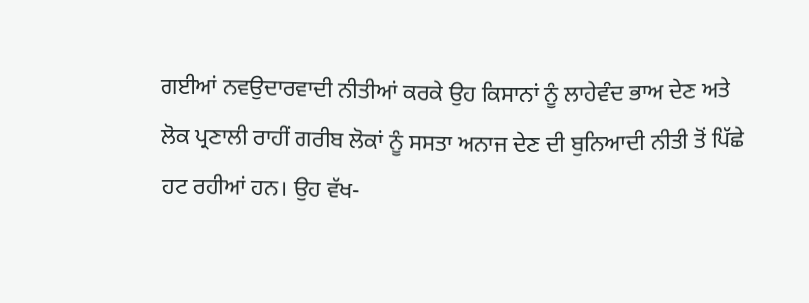ਗਈਆਂ ਨਵਉਦਾਰਵਾਦੀ ਨੀਤੀਆਂ ਕਰਕੇ ਉਹ ਕਿਸਾਨਾਂ ਨੂੰ ਲਾਹੇਵੰਦ ਭਾਅ ਦੇਣ ਅਤੇ ਲੋਕ ਪ੍ਰਣਾਲੀ ਰਾਹੀਂ ਗਰੀਬ ਲੋਕਾਂ ਨੂੰ ਸਸਤਾ ਅਨਾਜ ਦੇਣ ਦੀ ਬੁਨਿਆਦੀ ਨੀਤੀ ਤੋਂ ਪਿੱਛੇ ਹਟ ਰਹੀਆਂ ਹਨ। ਉਹ ਵੱਖ-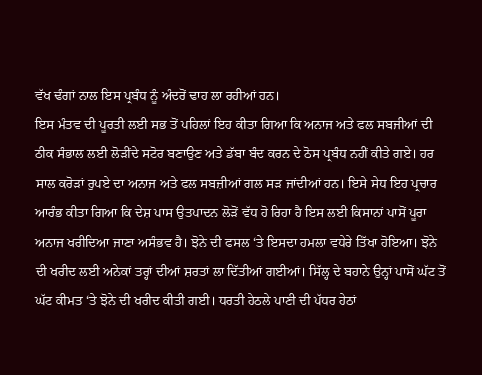ਵੱਖ ਢੰਗਾਂ ਨਾਲ ਇਸ ਪ੍ਰਬੰਧ ਨੂੰ ਅੰਦਰੋਂ ਢਾਹ ਲਾ ਰਹੀਆਂ ਹਨ।
ਇਸ ਮੰਤਵ ਦੀ ਪੂਰਤੀ ਲਈ ਸਭ ਤੋਂ ਪਹਿਲਾਂ ਇਹ ਕੀਤਾ ਗਿਆ ਕਿ ਅਨਾਜ ਅਤੇ ਫਲ ਸਬਜੀਆਂ ਦੀ ਠੀਕ ਸੰਭਾਲ ਲਈ ਲੋੜੀਂਦੇ ਸਟੋਰ ਬਣਾਉਣ ਅਤੇ ਡੱਬਾ ਬੰਦ ਕਰਨ ਦੇ ਠੋਸ ਪ੍ਰਬੰਧ ਨਹੀਂ ਕੀਤੇ ਗਏ। ਹਰ ਸਾਲ ਕਰੋੜਾਂ ਰੁਪਏ ਦਾ ਅਨਾਜ ਅਤੇ ਫਲ ਸਬਜ਼ੀਆਂ ਗਲ ਸੜ ਜਾਂਦੀਆਂ ਹਨ। ਇਸੇ ਸੇਧ ਇਹ ਪ੍ਰਚਾਰ ਆਰੰਭ ਕੀਤਾ ਗਿਆ ਕਿ ਦੇਸ਼ ਪਾਸ ਉਤਪਾਦਨ ਲੋੜੋਂ ਵੱਧ ਹੋ ਰਿਹਾ ਹੈ ਇਸ ਲਈ ਕਿਸਾਨਾਂ ਪਾਸੋਂ ਪੂਰਾ ਅਨਾਜ ਖਰੀਦਿਆ ਜਾਣਾ ਅਸੰਭਵ ਹੈ। ਝੋਨੇ ਦੀ ਫਸਲ ‘ਤੇ ਇਸਦਾ ਹਮਲਾ ਵਧੇਰੇ ਤਿੱਖਾ ਹੋਇਆ। ਝੋਨੇ ਦੀ ਖਰੀਦ ਲਈ ਅਨੇਕਾਂ ਤਰ੍ਹਾਂ ਦੀਆਂ ਸ਼ਰਤਾਂ ਲਾ ਦਿੱਤੀਆਂ ਗਈਆਂ। ਸਿੱਲ੍ਹ ਦੇ ਬਹਾਨੇ ਉਨ੍ਹਾਂ ਪਾਸੋਂ ਘੱਟ ਤੋਂ ਘੱਟ ਕੀਮਤ ‘ਤੇ ਝੋਨੇ ਦੀ ਖਰੀਦ ਕੀਤੀ ਗਈ। ਧਰਤੀ ਹੇਠਲੇ ਪਾਣੀ ਦੀ ਪੱਧਰ ਹੇਠਾਂ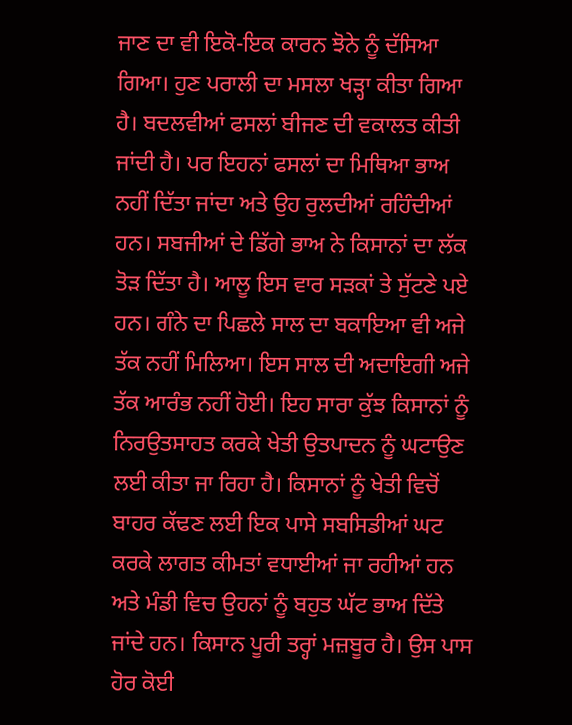ਜਾਣ ਦਾ ਵੀ ਇਕੋ-ਇਕ ਕਾਰਨ ਝੋਨੇ ਨੂੰ ਦੱਸਿਆ ਗਿਆ। ਹੁਣ ਪਰਾਲੀ ਦਾ ਮਸਲਾ ਖੜ੍ਹਾ ਕੀਤਾ ਗਿਆ ਹੈ। ਬਦਲਵੀਆਂ ਫਸਲਾਂ ਬੀਜਣ ਦੀ ਵਕਾਲਤ ਕੀਤੀ ਜਾਂਦੀ ਹੈ। ਪਰ ਇਹਨਾਂ ਫਸਲਾਂ ਦਾ ਮਿਥਿਆ ਭਾਅ ਨਹੀਂ ਦਿੱਤਾ ਜਾਂਦਾ ਅਤੇ ਉਹ ਰੁਲਦੀਆਂ ਰਹਿੰਦੀਆਂ ਹਨ। ਸਬਜੀਆਂ ਦੇ ਡਿੱਗੇ ਭਾਅ ਨੇ ਕਿਸਾਨਾਂ ਦਾ ਲੱਕ ਤੋੜ ਦਿੱਤਾ ਹੈ। ਆਲੂ ਇਸ ਵਾਰ ਸੜਕਾਂ ਤੇ ਸੁੱਟਣੇ ਪਏ ਹਨ। ਗੰਨੇ ਦਾ ਪਿਛਲੇ ਸਾਲ ਦਾ ਬਕਾਇਆ ਵੀ ਅਜੇ ਤੱਕ ਨਹੀਂ ਮਿਲਿਆ। ਇਸ ਸਾਲ ਦੀ ਅਦਾਇਗੀ ਅਜੇ ਤੱਕ ਆਰੰਭ ਨਹੀਂ ਹੋਈ। ਇਹ ਸਾਰਾ ਕੁੱਝ ਕਿਸਾਨਾਂ ਨੂੰ ਨਿਰਉਤਸਾਹਤ ਕਰਕੇ ਖੇਤੀ ਉਤਪਾਦਨ ਨੂੰ ਘਟਾਉਣ ਲਈ ਕੀਤਾ ਜਾ ਰਿਹਾ ਹੈ। ਕਿਸਾਨਾਂ ਨੂੰ ਖੇਤੀ ਵਿਚੋਂ ਬਾਹਰ ਕੱਢਣ ਲਈ ਇਕ ਪਾਸੇ ਸਬਸਿਡੀਆਂ ਘਟ ਕਰਕੇ ਲਾਗਤ ਕੀਮਤਾਂ ਵਧਾਈਆਂ ਜਾ ਰਹੀਆਂ ਹਨ ਅਤੇ ਮੰਡੀ ਵਿਚ ਉਹਨਾਂ ਨੂੰ ਬਹੁਤ ਘੱਟ ਭਾਅ ਦਿੱਤੇ ਜਾਂਦੇ ਹਨ। ਕਿਸਾਨ ਪੂਰੀ ਤਰ੍ਹਾਂ ਮਜ਼ਬੂਰ ਹੈ। ਉਸ ਪਾਸ ਹੋਰ ਕੋਈ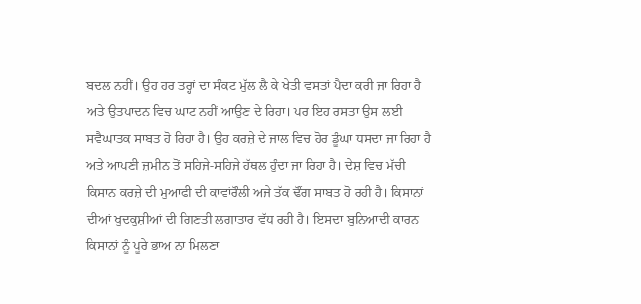ਬਦਲ ਨਹੀਂ। ਉਹ ਹਰ ਤਰ੍ਹਾਂ ਦਾ ਸੰਕਟ ਮੁੱਲ ਲੈ ਕੇ ਖੇਤੀ ਵਸਤਾਂ ਪੈਦਾ ਕਰੀ ਜਾ ਰਿਹਾ ਹੈ ਅਤੇ ਉਤਪਾਦਨ ਵਿਚ ਘਾਟ ਨਹੀਂ ਆਉਣ ਦੇ ਰਿਹਾ। ਪਰ ਇਹ ਰਸਤਾ ਉਸ ਲਈ ਸਵੈਘਾਤਕ ਸਾਬਤ ਹੋ ਰਿਹਾ ਹੈ। ਉਹ ਕਰਜ਼ੇ ਦੇ ਜਾਲ ਵਿਚ ਹੋਰ ਡੂੰਘਾ ਧਸਦਾ ਜਾ ਰਿਹਾ ਹੈ ਅਤੇ ਆਪਣੀ ਜ਼ਮੀਨ ਤੋਂ ਸਹਿਜੇ-ਸਹਿਜੇ ਹੱਥਲ ਹੁੰਦਾ ਜਾ ਰਿਹਾ ਹੈ। ਦੇਸ਼ ਵਿਚ ਮੱਚੀ ਕਿਸਾਨ ਕਰਜ਼ੇ ਦੀ ਮੁਆਫੀ ਦੀ ਕਾਵਾਂਰੌਲੀ ਅਜੇ ਤੱਕ ਢੌਂਗ ਸਾਬਤ ਹੋ ਰਹੀ ਹੈ। ਕਿਸਾਨਾਂ ਦੀਆਂ ਖੁਦਕੁਸ਼ੀਆਂ ਦੀ ਗਿਣਤੀ ਲਗਾਤਾਰ ਵੱਧ ਰਹੀ ਹੈ। ਇਸਦਾ ਬੁਨਿਆਦੀ ਕਾਰਨ ਕਿਸਾਨਾਂ ਨੂੰ ਪੂਰੇ ਭਾਅ ਨਾ ਮਿਲਣਾ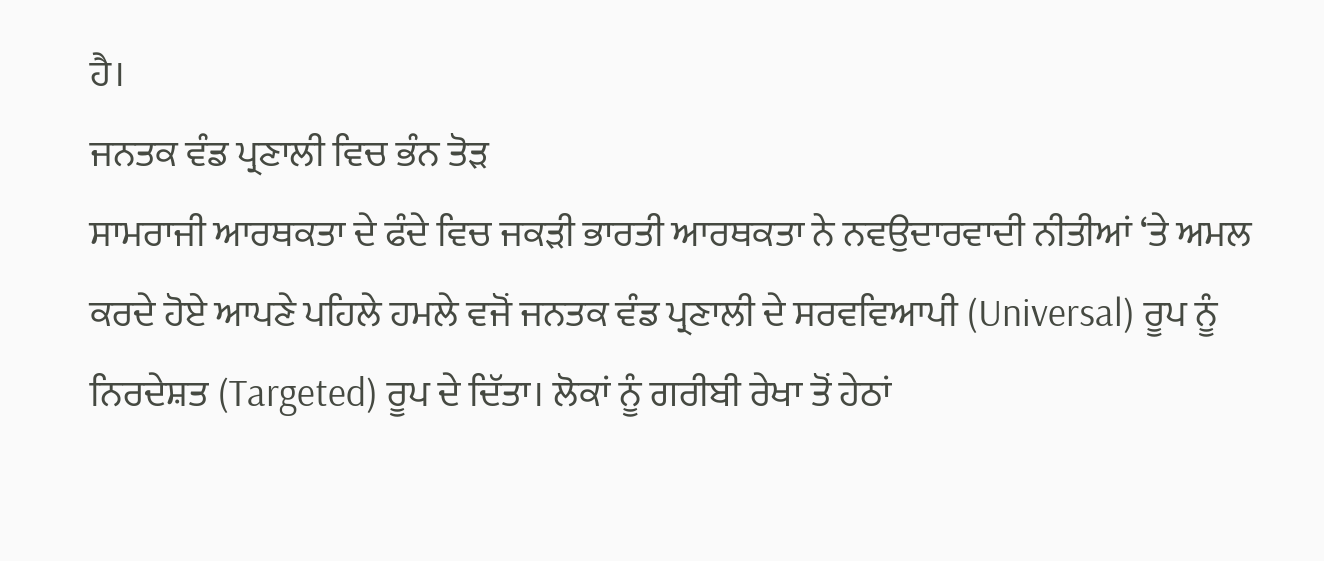ਹੈ।
ਜਨਤਕ ਵੰਡ ਪ੍ਰਣਾਲੀ ਵਿਚ ਭੰਨ ਤੋੜ
ਸਾਮਰਾਜੀ ਆਰਥਕਤਾ ਦੇ ਫੰਦੇ ਵਿਚ ਜਕੜੀ ਭਾਰਤੀ ਆਰਥਕਤਾ ਨੇ ਨਵਉਦਾਰਵਾਦੀ ਨੀਤੀਆਂ ‘ਤੇ ਅਮਲ ਕਰਦੇ ਹੋਏ ਆਪਣੇ ਪਹਿਲੇ ਹਮਲੇ ਵਜੋਂ ਜਨਤਕ ਵੰਡ ਪ੍ਰਣਾਲੀ ਦੇ ਸਰਵਵਿਆਪੀ (Universal) ਰੂਪ ਨੂੰ ਨਿਰਦੇਸ਼ਤ (Targeted) ਰੂਪ ਦੇ ਦਿੱਤਾ। ਲੋਕਾਂ ਨੂੰ ਗਰੀਬੀ ਰੇਖਾ ਤੋਂ ਹੇਠਾਂ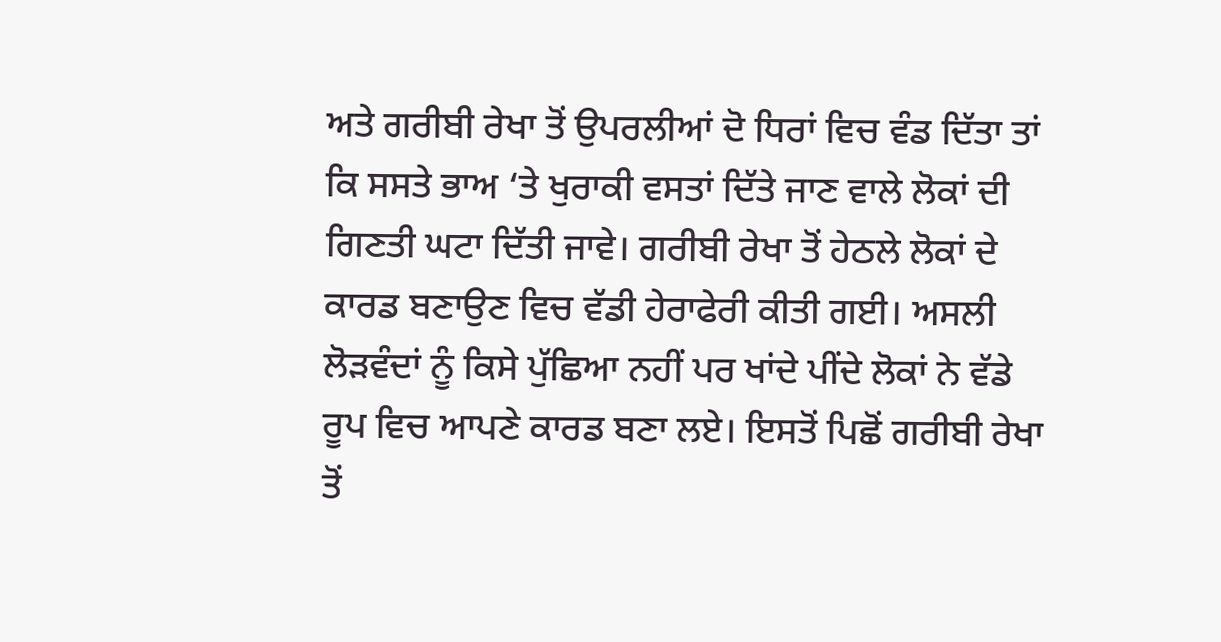ਅਤੇ ਗਰੀਬੀ ਰੇਖਾ ਤੋਂ ਉਪਰਲੀਆਂ ਦੋ ਧਿਰਾਂ ਵਿਚ ਵੰਡ ਦਿੱਤਾ ਤਾਂ ਕਿ ਸਸਤੇ ਭਾਅ ‘ਤੇ ਖੁਰਾਕੀ ਵਸਤਾਂ ਦਿੱਤੇ ਜਾਣ ਵਾਲੇ ਲੋਕਾਂ ਦੀ ਗਿਣਤੀ ਘਟਾ ਦਿੱਤੀ ਜਾਵੇ। ਗਰੀਬੀ ਰੇਖਾ ਤੋਂ ਹੇਠਲੇ ਲੋਕਾਂ ਦੇ ਕਾਰਡ ਬਣਾਉਣ ਵਿਚ ਵੱਡੀ ਹੇਰਾਫੇਰੀ ਕੀਤੀ ਗਈ। ਅਸਲੀ ਲੋੜਵੰਦਾਂ ਨੂੰ ਕਿਸੇ ਪੁੱਛਿਆ ਨਹੀਂ ਪਰ ਖਾਂਦੇ ਪੀਂਦੇ ਲੋਕਾਂ ਨੇ ਵੱਡੇ ਰੂਪ ਵਿਚ ਆਪਣੇ ਕਾਰਡ ਬਣਾ ਲਏ। ਇਸਤੋਂ ਪਿਛੋਂ ਗਰੀਬੀ ਰੇਖਾ ਤੋਂ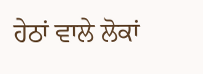ਹੇਠਾਂ ਵਾਲੇ ਲੋਕਾਂ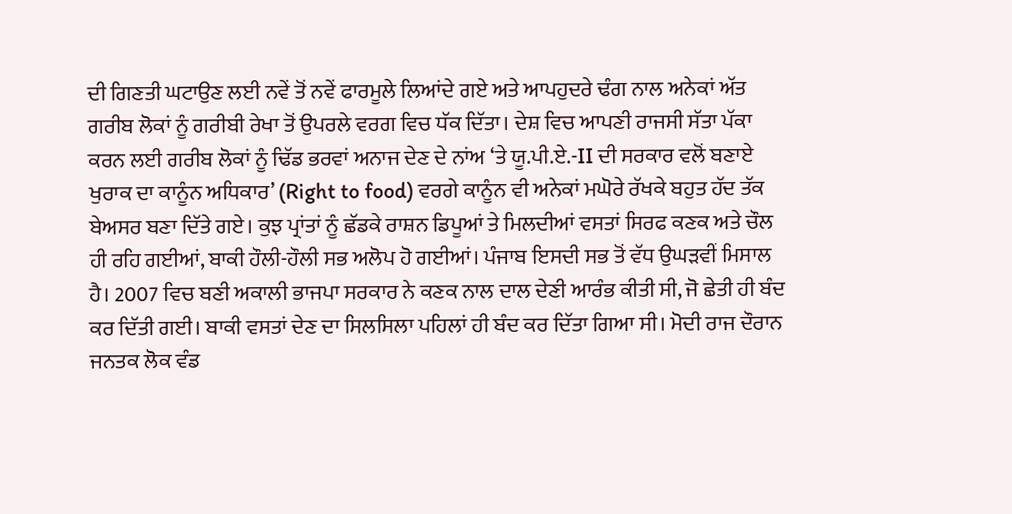ਦੀ ਗਿਣਤੀ ਘਟਾਉਣ ਲਈ ਨਵੇਂ ਤੋਂ ਨਵੇਂ ਫਾਰਮੂਲੇ ਲਿਆਂਦੇ ਗਏ ਅਤੇ ਆਪਹੁਦਰੇ ਢੰਗ ਨਾਲ ਅਨੇਕਾਂ ਅੱਤ ਗਰੀਬ ਲੋਕਾਂ ਨੂੰ ਗਰੀਬੀ ਰੇਖਾ ਤੋਂ ਉਪਰਲੇ ਵਰਗ ਵਿਚ ਧੱਕ ਦਿੱਤਾ। ਦੇਸ਼ ਵਿਚ ਆਪਣੀ ਰਾਜਸੀ ਸੱਤਾ ਪੱਕਾ ਕਰਨ ਲਈ ਗਰੀਬ ਲੋਕਾਂ ਨੂੰ ਢਿੱਡ ਭਰਵਾਂ ਅਨਾਜ ਦੇਣ ਦੇ ਨਾਂਅ ‘ਤੇ ਯੂ.ਪੀ.ਏ.-II ਦੀ ਸਰਕਾਰ ਵਲੋਂ ਬਣਾਏ ਖੁਰਾਕ ਦਾ ਕਾਨੂੰਨ ਅਧਿਕਾਰ’ (Right to food) ਵਰਗੇ ਕਾਨੂੰਨ ਵੀ ਅਨੇਕਾਂ ਮਘੋਰੇ ਰੱਖਕੇ ਬਹੁਤ ਹੱਦ ਤੱਕ ਬੇਅਸਰ ਬਣਾ ਦਿੱਤੇ ਗਏ। ਕੁਝ ਪ੍ਰਾਂਤਾਂ ਨੂੰ ਛੱਡਕੇ ਰਾਸ਼ਨ ਡਿਪੂਆਂ ਤੇ ਮਿਲਦੀਆਂ ਵਸਤਾਂ ਸਿਰਫ ਕਣਕ ਅਤੇ ਚੌਲ ਹੀ ਰਹਿ ਗਈਆਂ, ਬਾਕੀ ਹੌਲੀ-ਹੌਲੀ ਸਭ ਅਲੋਪ ਹੋ ਗਈਆਂ। ਪੰਜਾਬ ਇਸਦੀ ਸਭ ਤੋਂ ਵੱਧ ਉਘੜਵੀਂ ਮਿਸਾਲ ਹੈ। 2007 ਵਿਚ ਬਣੀ ਅਕਾਲੀ ਭਾਜਪਾ ਸਰਕਾਰ ਨੇ ਕਣਕ ਨਾਲ ਦਾਲ ਦੇਣੀ ਆਰੰਭ ਕੀਤੀ ਸੀ, ਜੋ ਛੇਤੀ ਹੀ ਬੰਦ ਕਰ ਦਿੱਤੀ ਗਈ। ਬਾਕੀ ਵਸਤਾਂ ਦੇਣ ਦਾ ਸਿਲਸਿਲਾ ਪਹਿਲਾਂ ਹੀ ਬੰਦ ਕਰ ਦਿੱਤਾ ਗਿਆ ਸੀ। ਮੋਦੀ ਰਾਜ ਦੌਰਾਨ ਜਨਤਕ ਲੋਕ ਵੰਡ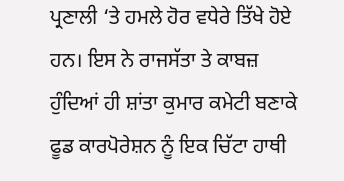ਪ੍ਰਣਾਲੀ ‘ਤੇ ਹਮਲੇ ਹੋਰ ਵਧੇਰੇ ਤਿੱਖੇ ਹੋਏ ਹਨ। ਇਸ ਨੇ ਰਾਜਸੱਤਾ ਤੇ ਕਾਬਜ਼ ਹੁੰਦਿਆਂ ਹੀ ਸ਼ਾਂਤਾ ਕੁਮਾਰ ਕਮੇਟੀ ਬਣਾਕੇ ਫੂਡ ਕਾਰਪੋਰੇਸ਼ਨ ਨੂੰ ਇਕ ਚਿੱਟਾ ਹਾਥੀ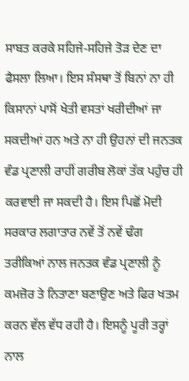ਸਾਬਤ ਕਰਕੇ ਸਹਿਜੇ-ਸਹਿਜੇ ਤੋੜ ਦੇਣ ਦਾ ਫੈਸਲਾ ਲਿਆ। ਇਸ ਸੰਸਥਾ ਤੋਂ ਬਿਨਾਂ ਨਾ ਹੀ ਕਿਸਾਨਾਂ ਪਾਸੋਂ ਖੇਤੀ ਵਸਤਾਂ ਖਰੀਦੀਆਂ ਜਾ ਸਕਦੀਆਂ ਹਨ ਅਤੇ ਨਾ ਹੀ ਉਹਨਾਂ ਦੀ ਜਨਤਕ ਵੰਡ ਪ੍ਰਣਾਲੀ ਰਾਹੀਂ ਗਰੀਬ ਲੋਕਾਂ ਤੱਕ ਪਹੁੰਚ ਹੀ ਕਰਵਾਈ ਜਾ ਸਕਦੀ ਹੈ। ਇਸ ਪਿਛੋਂ ਮੋਦੀ ਸਰਕਾਰ ਲਗਾਤਾਰ ਨਵੇਂ ਤੋਂ ਨਵੇਂ ਢੰਗ ਤਰੀਕਿਆਂ ਨਾਲ ਜਨਤਕ ਵੰਡ ਪ੍ਰਣਾਲੀ ਨੂੰ ਕਮਜ਼ੋਰ ਤੇ ਨਿਤਾਣਾ ਬਣਾਉਣ ਅਤੇ ਫਿਰ ਖਤਮ ਕਰਨ ਵੱਲ ਵੱਧ ਰਹੀ ਹੈ। ਇਸਨੂੰ ਪੂਰੀ ਤਰ੍ਹਾਂ ਨਾਲ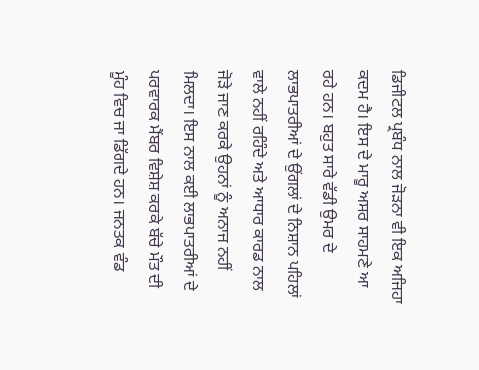ਡਿਜੀਟਲ ਪ੍ਰਬੰਧ ਨਾਲ ਜੋੜਨਾ ਵੀ ਇਕ ਅਜਿਹਾ ਕਦਮ ਹੈ। ਇਸ ਦੇ ਮਾਰੂ ਅਸਰ ਸਾਹਮਣੇ ਆ ਰਹੇ ਹਨ। ਬਹੁਤ ਸਾਰੇ ਵੱਡੀ ਉਮਰ ਦੇ ਲਾਭਪਾਤਰੀਆਂ ਦੇ ਉਂਗਲਾਂ ਦੇ ਨਿਸ਼ਾਨ ਪਹਿਲਾਂ ਵਾਲੇ ਨਹੀਂ ਰਹਿੰਦੇ ਅਤੇ ਆਧਾਰ ਕਾਰਡ ਨਾਲ ਜੋੜੇ ਜਾਣ ਕਰਕੇ ਉਹਨਾਂ ਨੂੰ ਅਨਾਜ ਨਹੀਂ ਮਿਲਦਾ। ਇਸ ਨਾਲ ਕਈ ਲਾਭਪਾਤਰੀਆਂ ਦੇ ਪਰਵਾਰਕ ਮੈਂਬਰ ਵਿਸ਼ੇਸ਼ ਕਰਕੇ ਬੱਚੇ ਮੌਤ ਦੀ ਮੂੰਹ ਵਿਚ ਜਾ ਡਿੱਗਦੇ ਹਨ। ਜਨਤਕ ਵੰਡ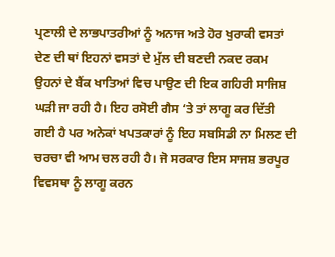ਪ੍ਰਣਾਲੀ ਦੇ ਲਾਭਪਾਤਰੀਆਂ ਨੂੰ ਅਨਾਜ ਅਤੇ ਹੋਰ ਖੁਰਾਕੀ ਵਸਤਾਂ ਦੇਣ ਦੀ ਥਾਂ ਇਹਨਾਂ ਵਸਤਾਂ ਦੇ ਮੁੱਲ ਦੀ ਬਣਦੀ ਨਕਦ ਰਕਮ ਉਹਨਾਂ ਦੇ ਬੈਂਕ ਖਾਤਿਆਂ ਵਿਚ ਪਾਉਣ ਦੀ ਇਕ ਗਹਿਰੀ ਸਾਜਿਸ਼ ਘੜੀ ਜਾ ਰਹੀ ਹੈ। ਇਹ ਰਸੋਈ ਗੈਸ ‘ਤੇ ਤਾਂ ਲਾਗੂ ਕਰ ਦਿੱਤੀ ਗਈ ਹੈ ਪਰ ਅਨੇਕਾਂ ਖਪਤਕਾਰਾਂ ਨੂੰ ਇਹ ਸਬਸਿਡੀ ਨਾ ਮਿਲਣ ਦੀ ਚਰਚਾ ਵੀ ਆਮ ਚਲ ਰਹੀ ਹੈ। ਜੋ ਸਰਕਾਰ ਇਸ ਸਾਜਸ਼ ਭਰਪੂਰ ਵਿਵਸਥਾ ਨੂੰ ਲਾਗੂ ਕਰਨ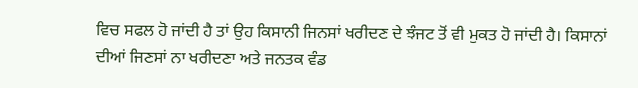ਵਿਚ ਸਫਲ ਹੋ ਜਾਂਦੀ ਹੈ ਤਾਂ ਉਹ ਕਿਸਾਨੀ ਜਿਨਸਾਂ ਖਰੀਦਣ ਦੇ ਝੰਜਟ ਤੋਂ ਵੀ ਮੁਕਤ ਹੋ ਜਾਂਦੀ ਹੈ। ਕਿਸਾਨਾਂ ਦੀਆਂ ਜਿਣਸਾਂ ਨਾ ਖਰੀਦਣਾ ਅਤੇ ਜਨਤਕ ਵੰਡ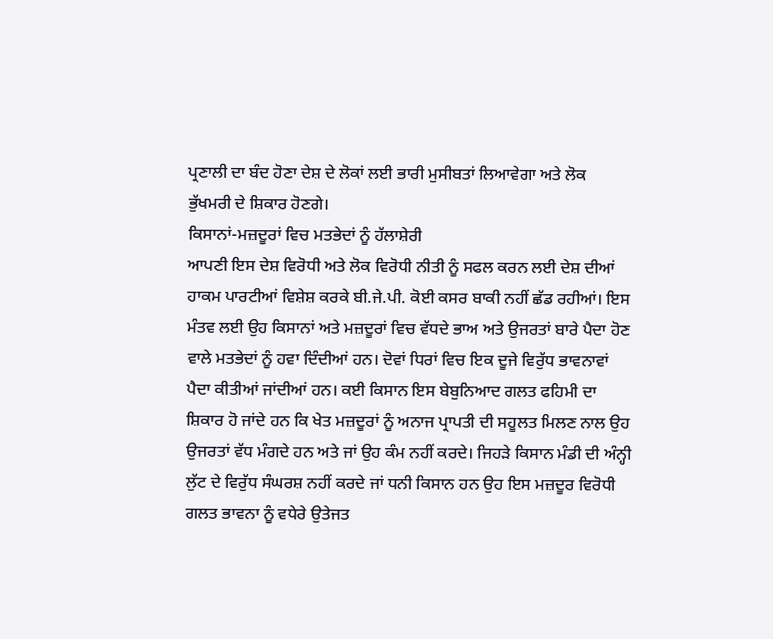ਪ੍ਰਣਾਲੀ ਦਾ ਬੰਦ ਹੋਣਾ ਦੇਸ਼ ਦੇ ਲੋਕਾਂ ਲਈ ਭਾਰੀ ਮੁਸੀਬਤਾਂ ਲਿਆਵੇਗਾ ਅਤੇ ਲੋਕ ਭੁੱਖਮਰੀ ਦੇ ਸ਼ਿਕਾਰ ਹੋਣਗੇ।
ਕਿਸਾਨਾਂ-ਮਜ਼ਦੂਰਾਂ ਵਿਚ ਮਤਭੇਦਾਂ ਨੂੰ ਹੱਲਾਸ਼ੇਰੀ
ਆਪਣੀ ਇਸ ਦੇਸ਼ ਵਿਰੋਧੀ ਅਤੇ ਲੋਕ ਵਿਰੋਧੀ ਨੀਤੀ ਨੂੰ ਸਫਲ ਕਰਨ ਲਈ ਦੇਸ਼ ਦੀਆਂ ਹਾਕਮ ਪਾਰਟੀਆਂ ਵਿਸ਼ੇਸ਼ ਕਰਕੇ ਬੀ.ਜੇ.ਪੀ. ਕੋਈ ਕਸਰ ਬਾਕੀ ਨਹੀਂ ਛੱਡ ਰਹੀਆਂ। ਇਸ ਮੰਤਵ ਲਈ ਉਹ ਕਿਸਾਨਾਂ ਅਤੇ ਮਜ਼ਦੂਰਾਂ ਵਿਚ ਵੱਧਦੇ ਭਾਅ ਅਤੇ ਉਜਰਤਾਂ ਬਾਰੇ ਪੈਦਾ ਹੋਣ ਵਾਲੇ ਮਤਭੇਦਾਂ ਨੂੰ ਹਵਾ ਦਿੰਦੀਆਂ ਹਨ। ਦੋਵਾਂ ਧਿਰਾਂ ਵਿਚ ਇਕ ਦੂਜੇ ਵਿਰੁੱਧ ਭਾਵਨਾਵਾਂ ਪੈਦਾ ਕੀਤੀਆਂ ਜਾਂਦੀਆਂ ਹਨ। ਕਈ ਕਿਸਾਨ ਇਸ ਬੇਬੁਨਿਆਦ ਗਲਤ ਫਹਿਮੀ ਦਾ ਸ਼ਿਕਾਰ ਹੋ ਜਾਂਦੇ ਹਨ ਕਿ ਖੇਤ ਮਜ਼ਦੂਰਾਂ ਨੂੰ ਅਨਾਜ ਪ੍ਰਾਪਤੀ ਦੀ ਸਹੂਲਤ ਮਿਲਣ ਨਾਲ ਉਹ ਉਜਰਤਾਂ ਵੱਧ ਮੰਗਦੇ ਹਨ ਅਤੇ ਜਾਂ ਉਹ ਕੰਮ ਨਹੀਂ ਕਰਦੇ। ਜਿਹੜੇ ਕਿਸਾਨ ਮੰਡੀ ਦੀ ਅੰਨ੍ਹੀ ਲੁੱਟ ਦੇ ਵਿਰੁੱਧ ਸੰਘਰਸ਼ ਨਹੀਂ ਕਰਦੇ ਜਾਂ ਧਨੀ ਕਿਸਾਨ ਹਨ ਉਹ ਇਸ ਮਜ਼ਦੂਰ ਵਿਰੋਧੀ ਗਲਤ ਭਾਵਨਾ ਨੂੰ ਵਧੇਰੇ ਉਤੇਜਤ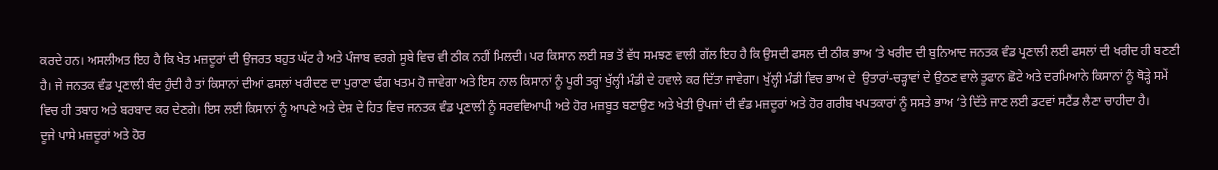ਕਰਦੇ ਹਨ। ਅਸਲੀਅਤ ਇਹ ਹੈ ਕਿ ਖੇਤ ਮਜ਼ਦੂਰਾਂ ਦੀ ਉਜਰਤ ਬਹੁਤ ਘੱਟ ਹੈ ਅਤੇ ਪੰਜਾਬ ਵਰਗੇ ਸੂਬੇ ਵਿਚ ਵੀ ਠੀਕ ਨਹੀਂ ਮਿਲਦੀ। ਪਰ ਕਿਸਾਨ ਲਈ ਸਭ ਤੋਂ ਵੱਧ ਸਮਝਣ ਵਾਲੀ ਗੱਲ ਇਹ ਹੈ ਕਿ ਉਸਦੀ ਫਸਲ ਦੀ ਠੀਕ ਭਾਅ ‘ਤੇ ਖਰੀਦ ਦੀ ਬੁਨਿਆਦ ਜਨਤਕ ਵੰਡ ਪ੍ਰਣਾਲੀ ਲਈ ਫਸਲਾਂ ਦੀ ਖਰੀਦ ਹੀ ਬਣਣੀ ਹੈ। ਜੇ ਜਨਤਕ ਵੰਡ ਪ੍ਰਣਾਲੀ ਬੰਦ ਹੁੰਦੀ ਹੈ ਤਾਂ ਕਿਸਾਨਾਂ ਦੀਆਂ ਫਸਲਾਂ ਖਰੀਦਣ ਦਾ ਪੁਰਾਣਾ ਢੰਗ ਖਤਮ ਹੋ ਜਾਵੇਗਾ ਅਤੇ ਇਸ ਨਾਲ ਕਿਸਾਨਾਂ ਨੂੰ ਪੂਰੀ ਤਰ੍ਹਾਂ ਖੁੱਲ੍ਹੀ ਮੰਡੀ ਦੇ ਹਵਾਲੇ ਕਰ ਦਿੱਤਾ ਜਾਵੇਗਾ। ਖੁੱਲ੍ਹੀ ਮੰਡੀ ਵਿਚ ਭਾਅ ਦੇ  ਉਤਾਰਾਂ-ਚੜ੍ਹਾਵਾਂ ਦੇ ਉਠਣ ਵਾਲੇ ਤੂਫਾਨ ਛੋਟੇ ਅਤੇ ਦਰਮਿਆਨੇ ਕਿਸਾਨਾਂ ਨੂੰ ਥੋੜ੍ਹੇ ਸਮੇਂ ਵਿਚ ਹੀ ਤਬਾਹ ਅਤੇ ਬਰਬਾਦ ਕਰ ਦੇਣਗੇ। ਇਸ ਲਈ ਕਿਸਾਨਾਂ ਨੂੰ ਆਪਣੇ ਅਤੇ ਦੇਸ਼ ਦੇ ਹਿਤ ਵਿਚ ਜਨਤਕ ਵੰਡ ਪ੍ਰਣਾਲੀ ਨੂੰ ਸਰਵਵਿਆਪੀ ਅਤੇ ਹੋਰ ਮਜ਼ਬੂਤ ਬਣਾਉਣ ਅਤੇ ਖੇਤੀ ਉਪਜਾਂ ਦੀ ਵੰਡ ਮਜ਼ਦੂਰਾਂ ਅਤੇ ਹੋਰ ਗਰੀਬ ਖਪਤਕਾਰਾਂ ਨੂੰ ਸਸਤੇ ਭਾਅ ‘ਤੇ ਦਿੱਤੇ ਜਾਣ ਲਈ ਡਟਵਾਂ ਸਟੈਂਡ ਲੈਣਾ ਚਾਹੀਦਾ ਹੈ।
ਦੂਜੇ ਪਾਸੇ ਮਜ਼ਦੂਰਾਂ ਅਤੇ ਹੋਰ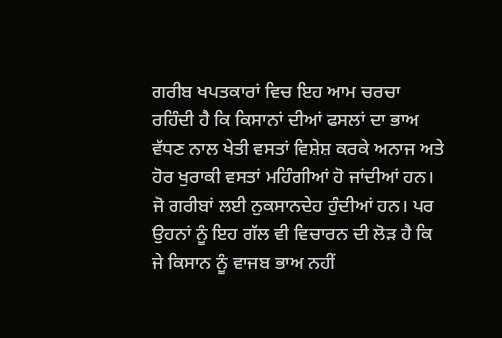ਗਰੀਬ ਖਪਤਕਾਰਾਂ ਵਿਚ ਇਹ ਆਮ ਚਰਚਾ ਰਹਿੰਦੀ ਹੈ ਕਿ ਕਿਸਾਨਾਂ ਦੀਆਂ ਫਸਲਾਂ ਦਾ ਭਾਅ ਵੱਧਣ ਨਾਲ ਖੇਤੀ ਵਸਤਾਂ ਵਿਸ਼ੇਸ਼ ਕਰਕੇ ਅਨਾਜ ਅਤੇ ਹੋਰ ਖੁਰਾਕੀ ਵਸਤਾਂ ਮਹਿੰਗੀਆਂ ਹੋ ਜਾਂਦੀਆਂ ਹਨ। ਜੋ ਗਰੀਬਾਂ ਲਈ ਨੁਕਸਾਨਦੇਹ ਹੁੰਦੀਆਂ ਹਨ। ਪਰ ਉਹਨਾਂ ਨੂੰ ਇਹ ਗੱਲ ਵੀ ਵਿਚਾਰਨ ਦੀ ਲੋੜ ਹੈ ਕਿ ਜੇ ਕਿਸਾਨ ਨੂੰ ਵਾਜਬ ਭਾਅ ਨਹੀਂ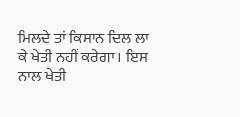ਮਿਲਦੇ ਤਾਂ ਕਿਸਾਨ ਦਿਲ ਲਾ ਕੇ ਖੇਤੀ ਨਹੀਂ ਕਰੇਗਾ। ਇਸ ਨਾਲ ਖੇਤੀ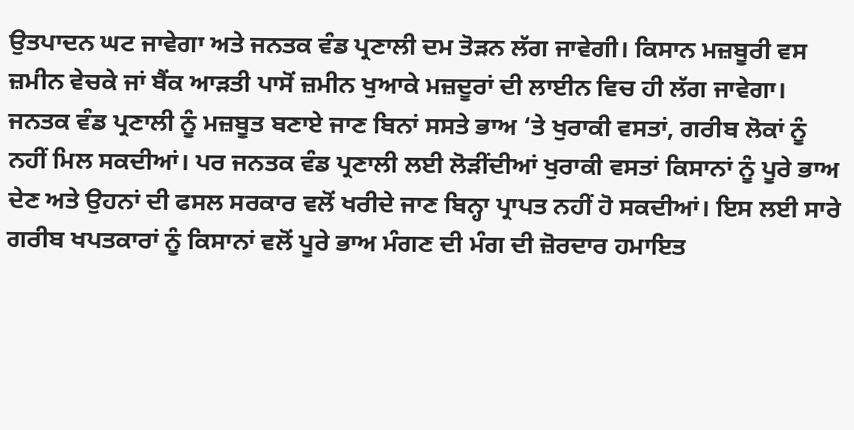ਉਤਪਾਦਨ ਘਟ ਜਾਵੇਗਾ ਅਤੇ ਜਨਤਕ ਵੰਡ ਪ੍ਰਣਾਲੀ ਦਮ ਤੋੜਨ ਲੱਗ ਜਾਵੇਗੀ। ਕਿਸਾਨ ਮਜ਼ਬੂਰੀ ਵਸ ਜ਼ਮੀਨ ਵੇਚਕੇ ਜਾਂ ਬੈਂਕ ਆੜਤੀ ਪਾਸੋਂ ਜ਼ਮੀਨ ਖੁਆਕੇ ਮਜ਼ਦੂਰਾਂ ਦੀ ਲਾਈਨ ਵਿਚ ਹੀ ਲੱਗ ਜਾਵੇਗਾ। ਜਨਤਕ ਵੰਡ ਪ੍ਰਣਾਲੀ ਨੂੰ ਮਜ਼ਬੂਤ ਬਣਾਏ ਜਾਣ ਬਿਨਾਂ ਸਸਤੇ ਭਾਅ ‘ਤੇ ਖੁਰਾਕੀ ਵਸਤਾਂ, ਗਰੀਬ ਲੋਕਾਂ ਨੂੰ ਨਹੀਂ ਮਿਲ ਸਕਦੀਆਂ। ਪਰ ਜਨਤਕ ਵੰਡ ਪ੍ਰਣਾਲੀ ਲਈ ਲੋੜੀਂਦੀਆਂ ਖੁਰਾਕੀ ਵਸਤਾਂ ਕਿਸਾਨਾਂ ਨੂੰ ਪੂਰੇ ਭਾਅ ਦੇਣ ਅਤੇ ਉਹਨਾਂ ਦੀ ਫਸਲ ਸਰਕਾਰ ਵਲੋਂ ਖਰੀਦੇ ਜਾਣ ਬਿਨ੍ਹਾ ਪ੍ਰਾਪਤ ਨਹੀਂ ਹੋ ਸਕਦੀਆਂ। ਇਸ ਲਈ ਸਾਰੇ  ਗਰੀਬ ਖਪਤਕਾਰਾਂ ਨੂੰ ਕਿਸਾਨਾਂ ਵਲੋਂ ਪੂਰੇ ਭਾਅ ਮੰਗਣ ਦੀ ਮੰਗ ਦੀ ਜ਼ੋਰਦਾਰ ਹਮਾਇਤ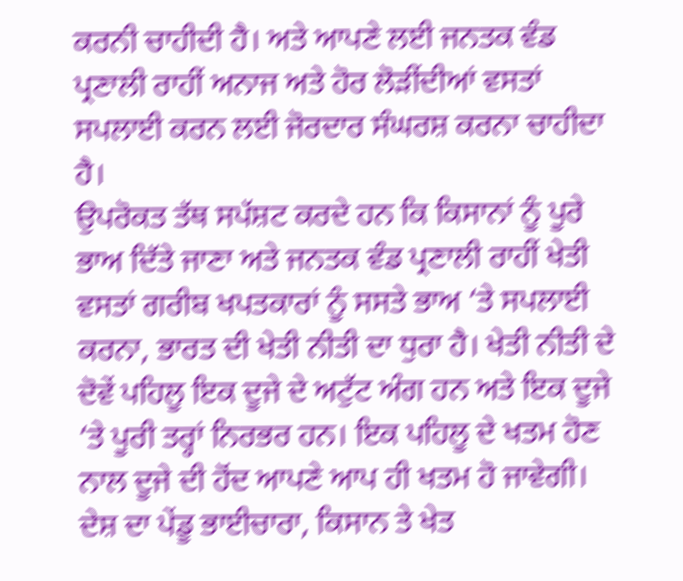ਕਰਨੀ ਚਾਹੀਦੀ ਹੈ। ਅਤੇ ਆਪਣੇ ਲਈ ਜਨਤਕ ਵੰਡ ਪ੍ਰਣਾਲੀ ਰਾਹੀਂ ਅਨਾਜ ਅਤੇ ਹੋਰ ਲੋੜੀਂਦੀਆਂ ਵਸਤਾਂ ਸਪਲਾਈ ਕਰਨ ਲਈ ਜੋਰਦਾਰ ਸੰਘਰਸ਼ ਕਰਨਾ ਚਾਹੀਦਾ ਹੈ।
ਉਪਰੋਕਤ ਤੱਥ ਸਪੱਸ਼ਟ ਕਰਦੇ ਹਨ ਕਿ ਕਿਸਾਨਾਂ ਨੂੰ ਪੂਰੇ ਭਾਅ ਦਿੱਤੇ ਜਾਣਾ ਅਤੇ ਜਨਤਕ ਵੰਡ ਪ੍ਰਣਾਲੀ ਰਾਹੀਂ ਖੇਤੀ ਵਸਤਾਂ ਗਰੀਬ ਖਪਤਕਾਰਾਂ ਨੂੰ ਸਸਤੇ ਭਾਅ ‘ਤੇ ਸਪਲਾਈ ਕਰਨਾ, ਭਾਰਤ ਦੀ ਖੇਤੀ ਨੀਤੀ ਦਾ ਧੁਰਾ ਹੈ। ਖੇਤੀ ਨੀਤੀ ਦੇ ਦੋਵੇਂ ਪਹਿਲੂ ਇਕ ਦੂਜੇ ਦੇ ਅਟੁੱਟ ਅੰਗ ਹਨ ਅਤੇ ਇਕ ਦੂਜੇ ‘ਤੇ ਪੂਰੀ ਤਰ੍ਹਾਂ ਨਿਰਭਰ ਹਨ। ਇਕ ਪਹਿਲੂ ਦੇ ਖਤਮ ਹੋਣ ਨਾਲ ਦੂਜੇ ਦੀ ਹੋਂਦ ਆਪਣੇ ਆਪ ਹੀ ਖਤਮ ਹੋ ਜਾਵੇਗੀ। ਦੇਸ਼ ਦਾ ਪੇਂਡੂ ਭਾਈਚਾਰਾ, ਕਿਸਾਨ ਤੇ ਖੇਤ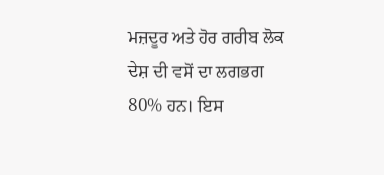ਮਜ਼ਦੂਰ ਅਤੇ ਹੋਰ ਗਰੀਬ ਲੋਕ ਦੇਸ਼ ਦੀ ਵਸੋਂ ਦਾ ਲਗਭਗ 80% ਹਨ। ਇਸ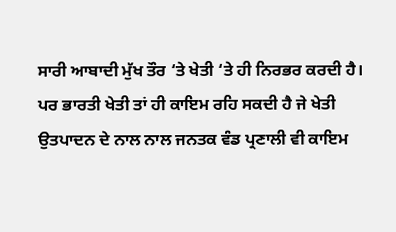ਸਾਰੀ ਆਬਾਦੀ ਮੁੱਖ ਤੌਰ ‘ਤੇ ਖੇਤੀ ‘ਤੇ ਹੀ ਨਿਰਭਰ ਕਰਦੀ ਹੈ। ਪਰ ਭਾਰਤੀ ਖੇਤੀ ਤਾਂ ਹੀ ਕਾਇਮ ਰਹਿ ਸਕਦੀ ਹੈ ਜੇ ਖੇਤੀ ਉਤਪਾਦਨ ਦੇ ਨਾਲ ਨਾਲ ਜਨਤਕ ਵੰਡ ਪ੍ਰਣਾਲੀ ਵੀ ਕਾਇਮ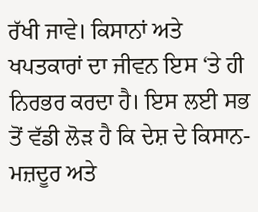ਰੱਖੀ ਜਾਵੇ। ਕਿਸਾਨਾਂ ਅਤੇ ਖਪਤਕਾਰਾਂ ਦਾ ਜੀਵਨ ਇਸ ‘ਤੇ ਹੀ ਨਿਰਭਰ ਕਰਦਾ ਹੈ। ਇਸ ਲਈ ਸਭ ਤੋਂ ਵੱਡੀ ਲੋੜ ਹੈ ਕਿ ਦੇਸ਼ ਦੇ ਕਿਸਾਨ-ਮਜ਼ਦੂਰ ਅਤੇ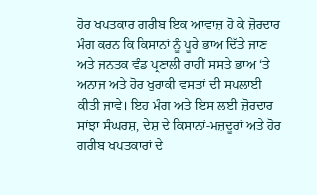ਹੋਰ ਖਪਤਕਾਰ ਗਰੀਬ ਇਕ ਆਵਾਜ਼ ਹੋ ਕੇ ਜ਼ੋਰਦਾਰ ਮੰਗ ਕਰਨ ਕਿ ਕਿਸਾਨਾਂ ਨੂੰ ਪੂਰੇ ਭਾਅ ਦਿੱਤੇ ਜਾਣ ਅਤੇ ਜਨਤਕ ਵੰਡ ਪ੍ਰਣਾਲੀ ਰਾਹੀਂ ਸਸਤੇ ਭਾਅ ‘ਤੇ ਅਨਾਜ ਅਤੇ ਹੋਰ ਖੁਰਾਕੀ ਵਸਤਾਂ ਦੀ ਸਪਲਾਈ ਕੀਤੀ ਜਾਵੇ। ਇਹ ਮੰਗ ਅਤੇ ਇਸ ਲਈ ਜ਼ੋਰਦਾਰ ਸਾਂਝਾ ਸੰਘਰਸ਼, ਦੇਸ਼ ਦੇ ਕਿਸਾਨਾਂ-ਮਜ਼ਦੂਰਾਂ ਅਤੇ ਹੋਰ ਗਰੀਬ ਖਪਤਕਾਰਾਂ ਦੇ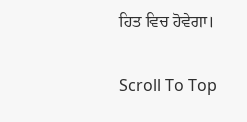ਹਿਤ ਵਿਚ ਹੋਵੇਗਾ।

Scroll To Top